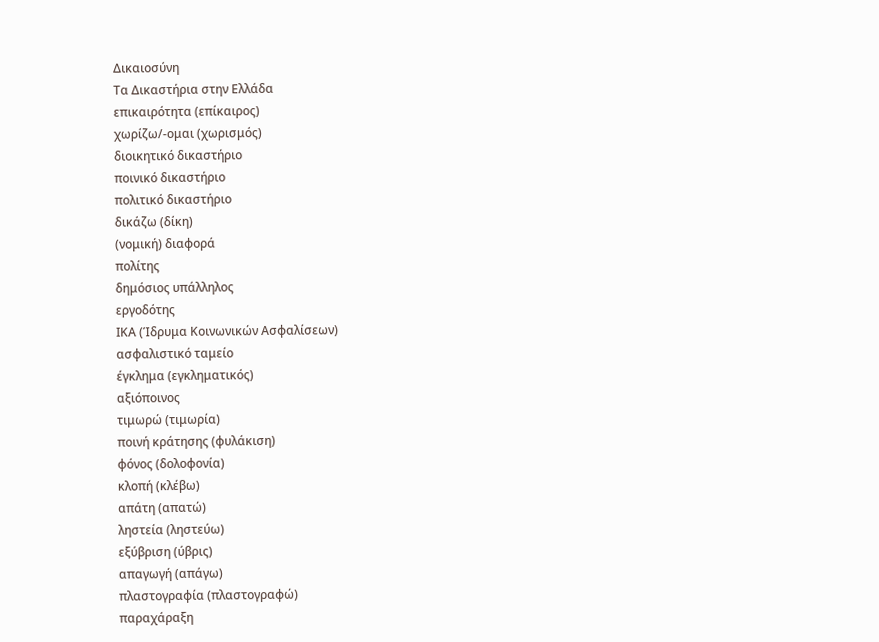Δικαιοσύνη
Τα Δικαστήρια στην Ελλάδα
επικαιρότητα (επίκαιρος)
χωρίζω/-ομαι (χωρισμός)
διοικητικό δικαστήριο
ποινικό δικαστήριο
πολιτικό δικαστήριο
δικάζω (δίκη)
(νομική) διαφορά
πολίτης
δημόσιος υπάλληλος
εργοδότης
ΙΚΑ (Ίδρυμα Κοινωνικών Ασφαλίσεων)
ασφαλιστικό ταμείο
έγκλημα (εγκληματικός)
αξιόποινος
τιμωρώ (τιμωρία)
ποινή κράτησης (φυλάκιση)
φόνος (δολοφονία)
κλοπή (κλέβω)
απάτη (απατώ)
ληστεία (ληστεύω)
εξύβριση (ύβρις)
απαγωγή (απάγω)
πλαστογραφία (πλαστογραφώ)
παραχάραξη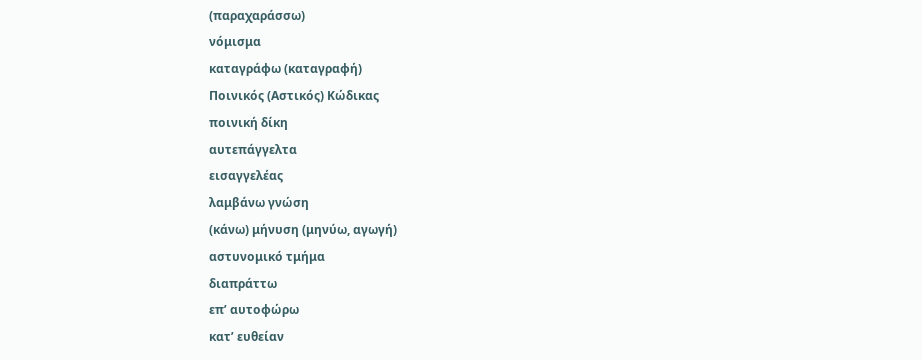(παραχαράσσω)
νόμισμα
καταγράφω (καταγραφή)
Ποινικός (Αστικός) Κώδικας
ποινική δίκη
αυτεπάγγελτα
εισαγγελέας
λαμβάνω γνώση
(κάνω) μήνυση (μηνύω, αγωγή)
αστυνομικό τμήμα
διαπράττω
επ’ αυτοφώρω
κατ’ ευθείαν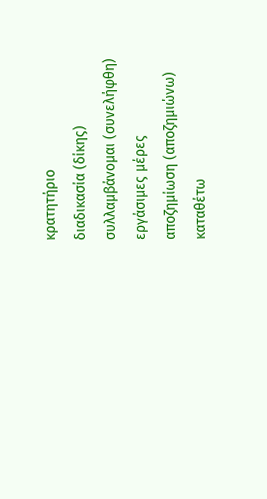κρατητήριο
διαδικασία (δίκης)
συλλαμβάνομαι (συνελήφθη)
εργάσιμες μέρες
αποζημίωση (αποζημιώνω)
καταθέτω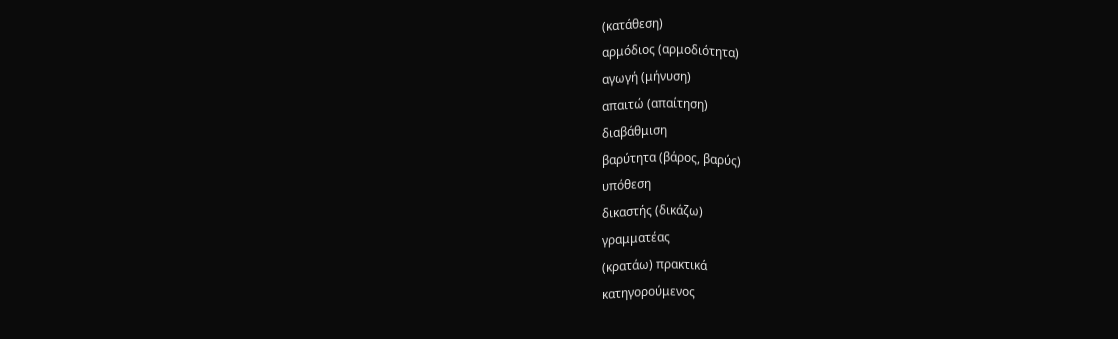(κατάθεση)
αρμόδιος (αρμοδιότητα)
αγωγή (μήνυση)
απαιτώ (απαίτηση)
διαβάθμιση
βαρύτητα (βάρος, βαρύς)
υπόθεση
δικαστής (δικάζω)
γραμματέας
(κρατάω) πρακτικά
κατηγορούμενος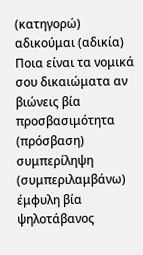(κατηγορώ)
αδικούμαι (αδικία)
Ποια είναι τα νομικά σου δικαιώματα αν βιώνεις βία
προσβασιμότητα (πρόσβαση)
συμπερίληψη (συμπεριλαμβάνω)
έμφυλη βία
ψηλοτάβανος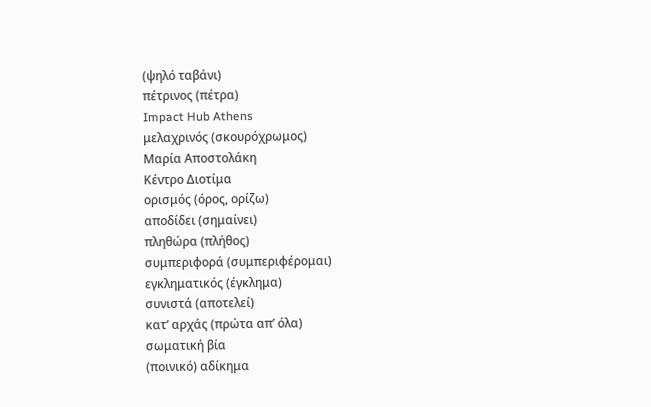(ψηλό ταβάνι)
πέτρινος (πέτρα)
Impact Hub Athens
μελαχρινός (σκουρόχρωμος)
Μαρία Αποστολάκη
Κέντρο Διοτίμα
ορισμός (όρος, ορίζω)
αποδίδει (σημαίνει)
πληθώρα (πλήθος)
συμπεριφορά (συμπεριφέρομαι)
εγκληματικός (έγκλημα)
συνιστά (αποτελεί)
κατ’ αρχάς (πρώτα απ’ όλα)
σωματική βία
(ποινικό) αδίκημα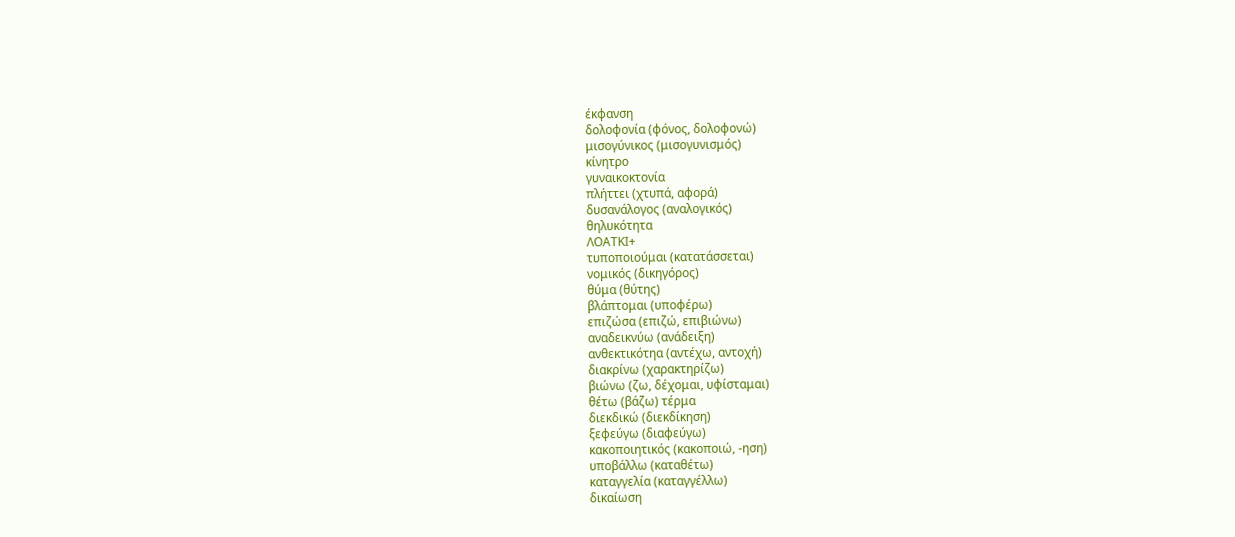έκφανση
δολοφονία (φόνος, δολοφονώ)
μισογύνικος (μισογυνισμός)
κίνητρο
γυναικοκτονία
πλήττει (χτυπά, αφορά)
δυσανάλογος (αναλογικός)
θηλυκότητα
ΛΟΑΤΚΙ+
τυποποιούμαι (κατατάσσεται)
νομικός (δικηγόρος)
θύμα (θύτης)
βλάπτομαι (υποφέρω)
επιζώσα (επιζώ, επιβιώνω)
αναδεικνύω (ανάδειξη)
ανθεκτικότηα (αντέχω, αντοχή)
διακρίνω (χαρακτηρίζω)
βιώνω (ζω, δέχομαι, υφίσταμαι)
θέτω (βάζω) τέρμα
διεκδικώ (διεκδίκηση)
ξεφεύγω (διαφεύγω)
κακοποιητικός (κακοποιώ, -ηση)
υποβάλλω (καταθέτω)
καταγγελία (καταγγέλλω)
δικαίωση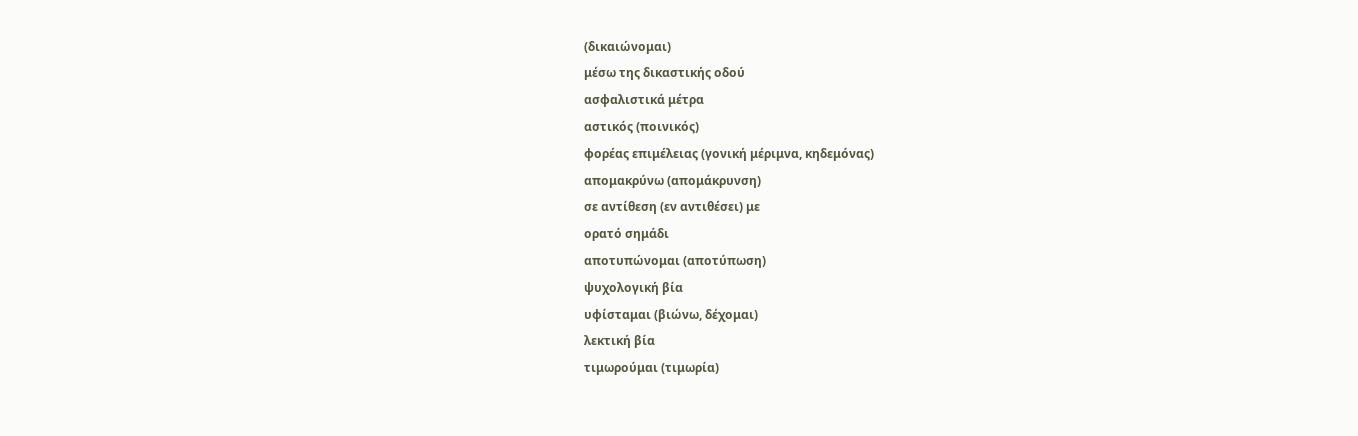(δικαιώνομαι)
μέσω της δικαστικής οδού
ασφαλιστικά μέτρα
αστικός (ποινικός)
φορέας επιμέλειας (γονική μέριμνα, κηδεμόνας)
απομακρύνω (απομάκρυνση)
σε αντίθεση (εν αντιθέσει) με
ορατό σημάδι
αποτυπώνομαι (αποτύπωση)
ψυχολογική βία
υφίσταμαι (βιώνω, δέχομαι)
λεκτική βία
τιμωρούμαι (τιμωρία)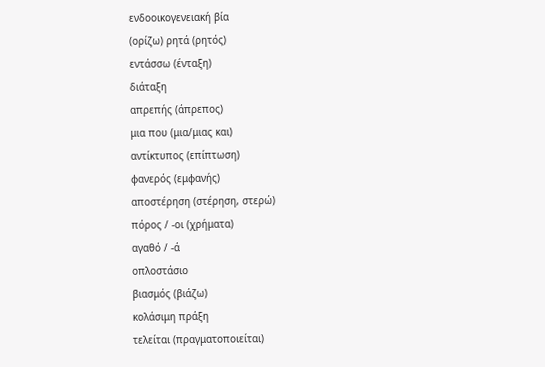ενδοοικογενειακή βία
(ορίζω) ρητά (ρητός)
εντάσσω (ένταξη)
διάταξη
απρεπής (άπρεπος)
μια που (μια/μιας και)
αντίκτυπος (επίπτωση)
φανερός (εμφανής)
αποστέρηση (στέρηση, στερώ)
πόρος / -οι (χρήματα)
αγαθό / -ά
οπλοστάσιο
βιασμός (βιάζω)
κολάσιμη πράξη
τελείται (πραγματοποιείται)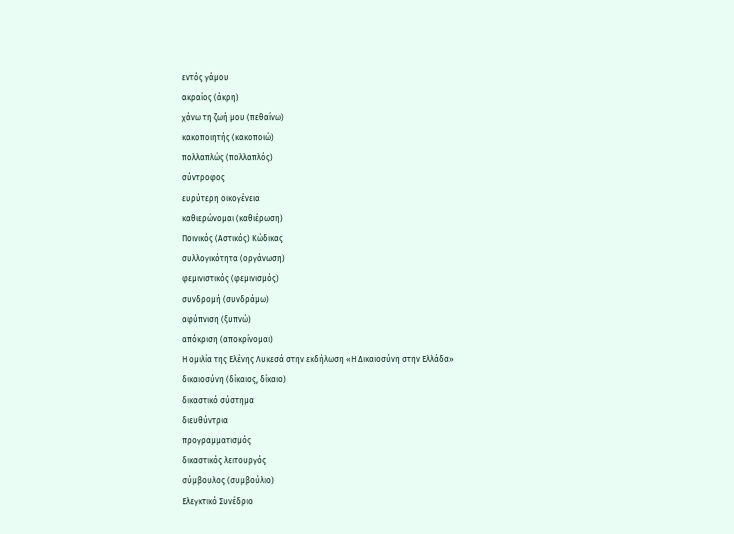εντός γάμου
ακραίος (άκρη)
χάνω τη ζωή μου (πεθαίνω)
κακοποιητής (κακοποιώ)
πολλαπλώς (πολλαπλός)
σύντροφος
ευρύτερη οικογένεια
καθιερώνομαι (καθιέρωση)
Ποινικός (Αστικός) Κώδικας
συλλογικότητα (οργάνωση)
φεμινιστικός (φεμινισμός)
συνδρομή (συνδράμω)
αφύπνιση (ξυπνώ)
απόκριση (αποκρίνομαι)
Η ομιλία της Ελένης Λυκεσά στην εκδήλωση «Η Δικαιοσύνη στην Ελλάδα»
δικαιοσύνη (δίκαιος, δίκαιο)
δικαστικό σύστημα
διευθύντρια
προγραμματισμός
δικαστικός λειτουργός
σύμβουλος (συμβούλιο)
Ελεγκτικό Συνέδριο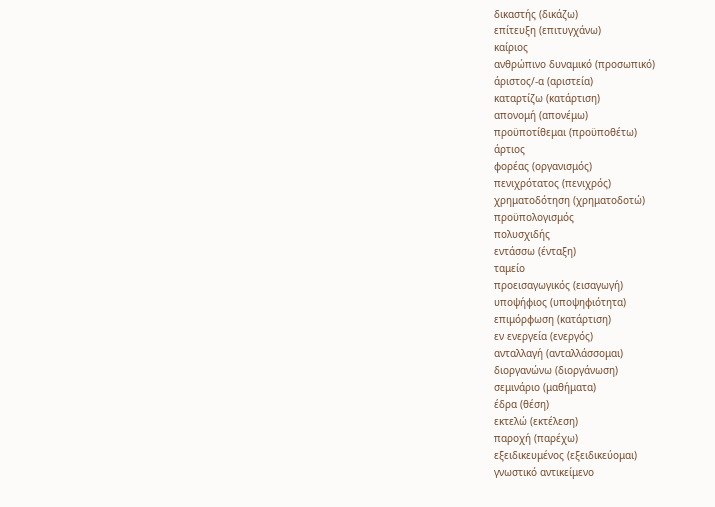δικαστής (δικάζω)
επίτευξη (επιτυγχάνω)
καίριος
ανθρώπινο δυναμικό (προσωπικό)
άριστος/-α (αριστεία)
καταρτίζω (κατάρτιση)
απονομή (απονέμω)
προϋποτίθεμαι (προϋποθέτω)
άρτιος
φορέας (οργανισμός)
πενιχρότατος (πενιχρός)
χρηματοδότηση (χρηματοδοτώ)
προϋπολογισμός
πολυσχιδής
εντάσσω (ένταξη)
ταμείο
προεισαγωγικός (εισαγωγή)
υποψήφιος (υποψηφιότητα)
επιμόρφωση (κατάρτιση)
εν ενεργεία (ενεργός)
ανταλλαγή (ανταλλάσσομαι)
διοργανώνω (διοργάνωση)
σεμινάριο (μαθήματα)
έδρα (θέση)
εκτελώ (εκτέλεση)
παροχή (παρέχω)
εξειδικευμένος (εξειδικεύομαι)
γνωστικό αντικείμενο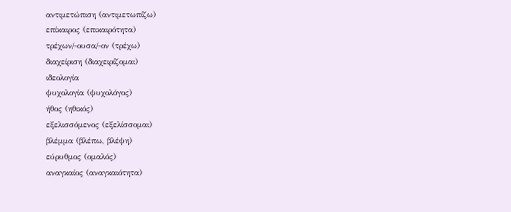αντιμετώπιση (αντιμετωπίζω)
επίκαιρος (επικαιρότητα)
τρέχων/-ουσα/-ον (τρέχω)
διαχείριση (διαχειρίζομαι)
ιδεολογία
ψυχολογία (ψυχολόγος)
ήθος (ηθικός)
εξελισσόμενος (εξελίσσομαι)
βλέμμα (βλέπω, βλέψη)
εύρυθμος (ομαλός)
αναγκαίος (αναγκαιότητα)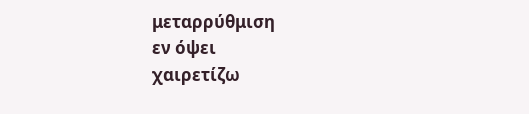μεταρρύθμιση
εν όψει
χαιρετίζω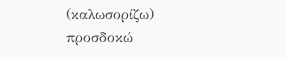(καλωσορίζω)
προσδοκώ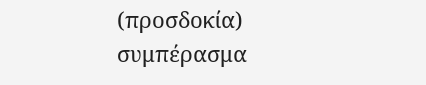(προσδοκία)
συμπέρασμα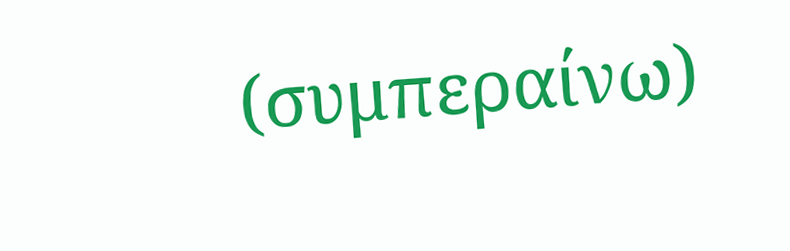(συμπεραίνω)